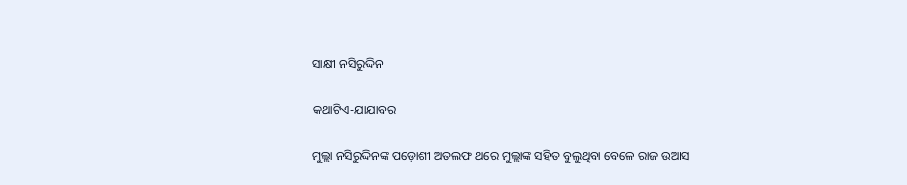ସାକ୍ଷୀ ନସିରୁଦ୍ଦିନ

କଥାଟିଏ-ଯାଯାବର

ମୁଲ୍ଲା ନସିରୁଦ୍ଦିନଙ୍କ ପଡ଼ୋଶୀ ଅତଲଫ ଥରେ ମୁଲ୍ଲାଙ୍କ ସହିତ ବୁଲୁଥିବା ବେଳେ ରାଜ ଉଆସ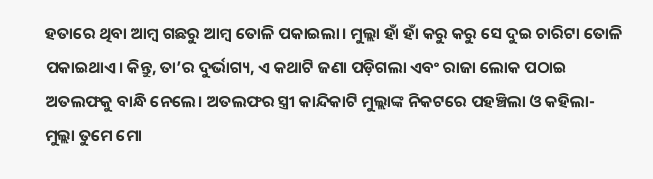ହତାରେ ଥିବା ଆମ୍ବ ଗଛରୁ ଆମ୍ବ ତୋଳି ପକାଇଲା। ମୁଲ୍ଲା ହାଁ ହାଁ କରୁ କରୁ ସେ ଦୁଇ ଚାରିଟା ତୋଳି ପକାଇଥାଏ। କିନ୍ତୁ, ତା’ର ଦୁର୍ଭାଗ୍ୟ, ଏ କଥାଟି ଜଣା ପଡ଼ିଗଲା ଏବଂ ରାଜା ଲୋକ ପଠାଇ ଅତଲଫକୁ ବାନ୍ଧି ନେଲେ। ଅତଲଫର ସ୍ତ୍ରୀ କାନ୍ଦିକାଟି ମୁଲ୍ଲାଙ୍କ ନିକଟରେ ପହଞ୍ଚିଲା ଓ କହିଲା- ମୁଲ୍ଲା ତୁମେ ମୋ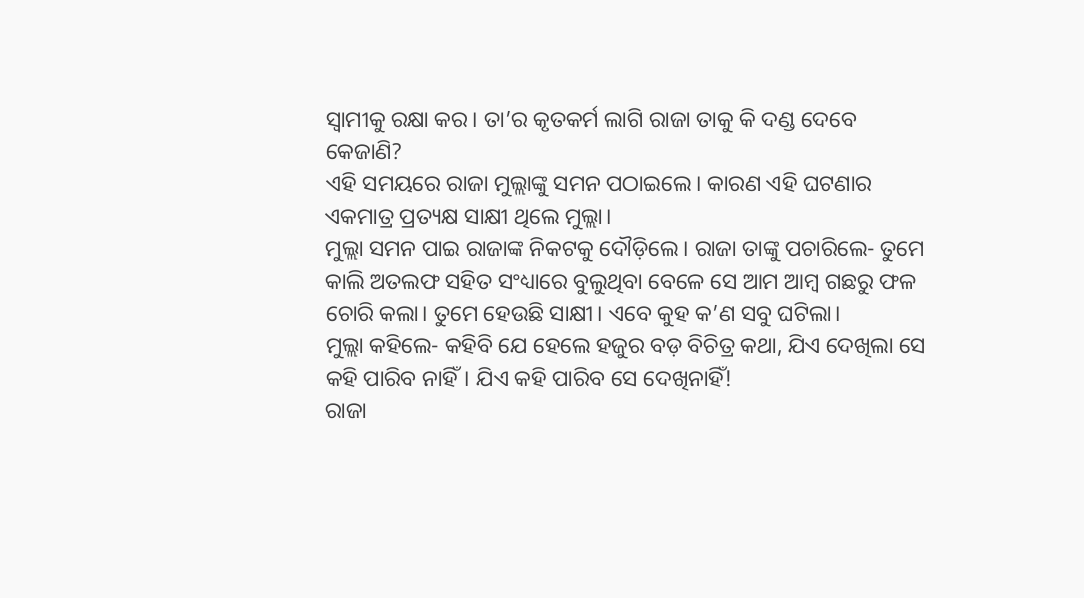ସ୍ବାମୀକୁ ରକ୍ଷା କର। ତା’ର କୃତକର୍ମ ଲାଗି ରାଜା ତାକୁ କି ଦଣ୍ଡ ଦେବେ କେଜାଣି?
ଏହି ସମୟରେ ରାଜା ମୁଲ୍ଲାଙ୍କୁ ସମନ ପଠାଇଲେ। କାରଣ ଏହି ଘଟଣାର ଏକମାତ୍ର ପ୍ରତ୍ୟକ୍ଷ ସାକ୍ଷୀ ଥିଲେ ମୁଲ୍ଲା।
ମୁଲ୍ଲା ସମନ ପାଇ ରାଜାଙ୍କ ନିକଟକୁ ଦୌଡ଼ିଲେ। ରାଜା ତାଙ୍କୁ ପଚାରିଲେ- ତୁମେ କାଲି ଅତଲଫ ସହିତ ସଂଧ୍ୟାରେ ବୁଲୁଥିବା ବେଳେ ସେ ଆମ ଆମ୍ବ ଗଛରୁ ଫଳ ଚୋରି କଲା। ତୁମେ ହେଉଛି ସାକ୍ଷୀ। ଏବେ କୁହ କ’ଣ ସବୁ ଘଟିଲା।
ମୁଲ୍ଲା କହିଲେ- କହିବି ଯେ ହେଲେ ହଜୁର ବଡ଼ ବିଚିତ୍ର କଥା, ଯିଏ ଦେଖିଲା ସେ କହି ପାରିବ ନାହିଁ। ‌ଯିଏ କହି ପାରିବ ସେ ଦେଖିନାହିଁ!
ରାଜା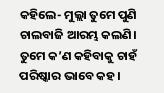କହିଲେ- ମୁଲ୍ଲା ତୁମେ ପୁଣି ଚାଲବାଜି ଆରମ୍ଭ କଲଣି। ତୁମେ କ’ଣ କହିବାକୁ ଚାହଁ ପରିଷ୍କାର ଭାବେ କହ।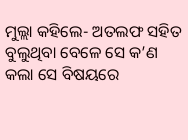ମୁଲ୍ଲା କହିଲେ- ଅତଲଫ ସହିତ ବୁଲୁଥିବା ବେଳେ ସେ କ’ଣ କଲା ସେ ବିଷୟରେ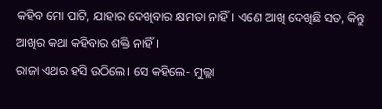କହିବ ମୋ ପାଟି, ଯାହାର ଦେଖିବାର କ୍ଷମତା ନାହିଁ। ଏଣେ ଆଖି ଦେଖିଛି ସତ, କିନ୍ତୁ ଆଖିର କଥା କହିବାର ଶକ୍ତି ନାହିଁ।
ରାଜା ଏଥର ହସି ଉଠିଲେ। ସେ କହିଲେ- ମୁଲ୍ଲା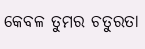କେବଳ ତୁମର ଚତୁରତା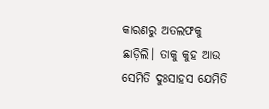କାରଣରୁ ଅତଲଫକୁ ଛାଡ଼ିଲି। ତାକୁ କୁହ ଆଉ ସେମିତି ଦୁଃସାହସ ଯେମିତି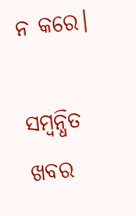ନ କରେ।

ସମ୍ବନ୍ଧିତ ଖବର